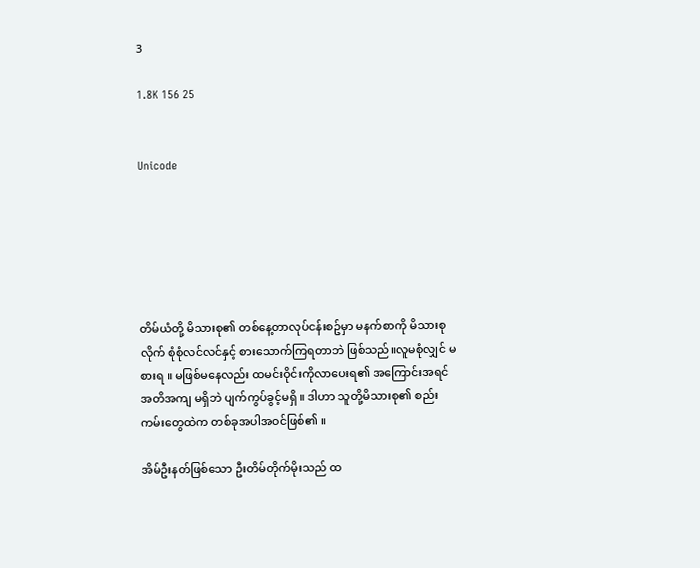3

1.8K 156 25


Unicode






တိမ်ယံတို့ မိသားစု၏ တစ်နေ့တာလုပ်ငန်းစဥ်မှာ မနက်စာကို မိသားစုလိုက် စုံစုံလင်လင်နှင့် စားသောက်ကြရတာဘဲ ဖြစ်သည်။လူမစုံလျှင် မစားရ ။ မဖြစ်မနေလည်း ထမင်းဝိုင်းကိုလာပေးရ၏ အကြောင်းအရင်အတိအကျ မရှိဘဲ ပျက်ကွပ်ခွင့်မရှိ ။ ဒါဟာ သူတို့မိသားစု၏ စည်းကမ်းတွေထဲက တစ်ခုအပါအဝင်ဖြစ်၏ ။

အိမ်ဦးနတ်ဖြစ်သော ဦးတိမ်တိုက်မိုးသည် ထ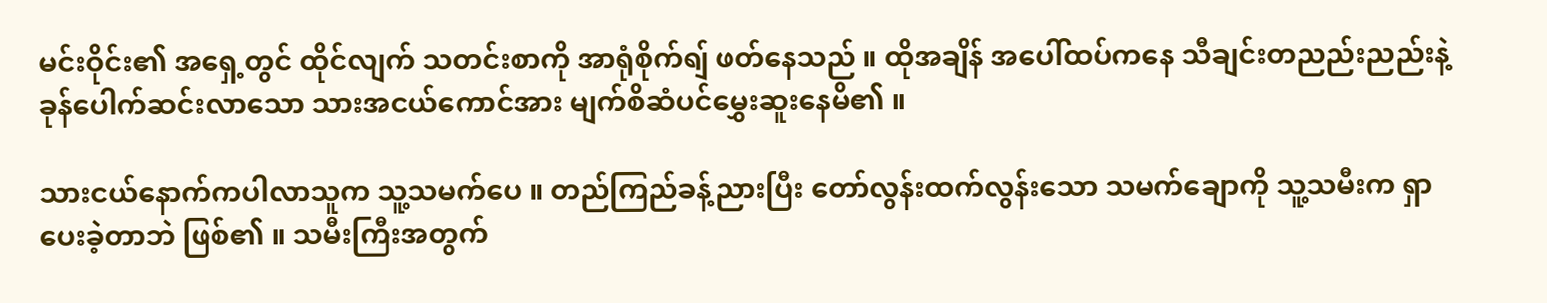မင်းဝိုင်း၏ အရှေ့တွင် ထိုင်လျက် သတင်းစာကို အာရုံစိုက်ရျ် ဖတ်နေသည် ။ ထိုအချိန် အပေါ်ထပ်ကနေ သီချင်းတညည်းညည်းနဲ့ ခုန်ပေါက်ဆင်းလာသော သားအငယ်ကောင်အား မျက်စိဆံပင်မွှေးဆူးနေမိ၏ ။

သားငယ်နောက်ကပါလာသူက သူ့သမက်ပေ ။ တည်ကြည်ခန့်ညားပြီး တော်လွန်းထက်လွန်းသော သမက်ချောကို သူ့သမီးက ရှာပေးခဲ့တာဘဲ ဖြစ်၏ ။ သမီးကြီးအတွက်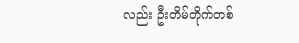လည်း ဦးတိမ်တိုက်တစ်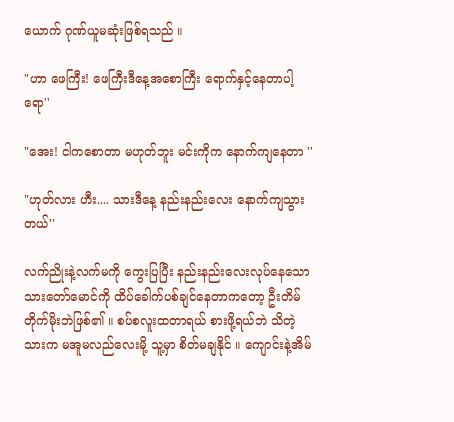ယောက် ဂုဏ်ယူမဆုံးဖြစ်ရသည် ။

"ဟာ ဖေကြီး! ဖေကြီးဒီနေ့အစောကြီး ရောက်နှင့်နေတာပါ့ရော''

"အေး! ငါကစောတာ မဟုတ်ဘူး မင်းကိုက နောက်ကျနေတာ ''

"ဟုတ်လား ဟီး.... သားဒီနေ့ နည်းနည်းလေး နောက်ကျသွားတယ်''

လက်ညိုးနဲ့လက်မကို ကွေးပြပြီး နည်းနည်းလေးလုပ်နေသော သားတော်မောင်ကို ထိပ်ခေါက်ပစ်ချင်နေတာကတော့ ဦးတိမ်တိုက်မိုးဘဲဖြစ်၏ ။ စပ်စလူးထတာရယ် စားဖို့ရယ်ဘဲ သိတဲ့ သားက မအူမလည်လေးမို့ သူ့မှာ စိတ်မချနိုင် ။ ကျောင်းနဲ့အိမ်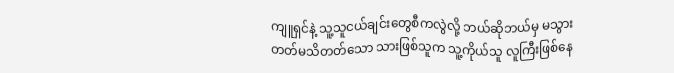ကျူရှင်နဲ့ သူ့သူငယ်ချင်းတွေစီကလွဲလို့ ဘယ်ဆိုဘယ်မှ မသွားတတ်မသိတတ်သော သားဖြစ်သူက သူ့ကိုယ်သူ လူကြီးဖြစ်နေ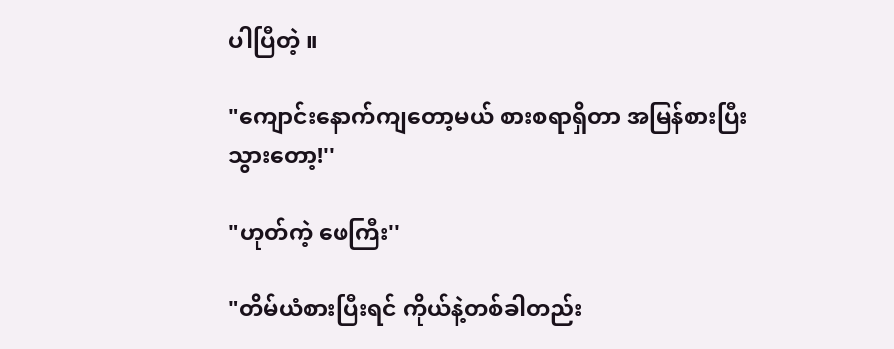ပါပြီတဲ့ ။

"ကျောင်းနောက်ကျတော့မယ် စားစရာရှိတာ အမြန်စားပြီးသွားတော့!''

"ဟုတ်ကဲ့ ဖေကြီး''

"တိမ်ယံစားပြီးရင် ကိုယ်နဲ့တစ်ခါတည်း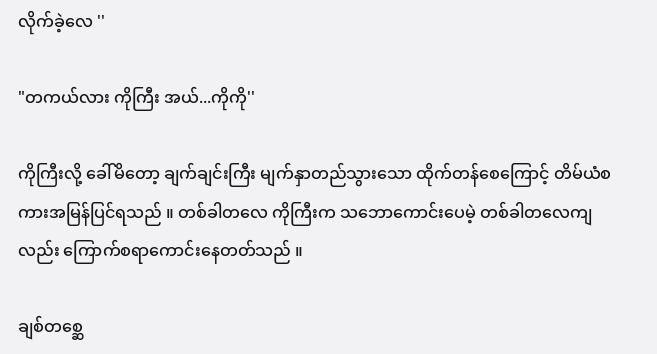လိုက်ခဲ့လေ ''

"တကယ်လား ကိုကြီး အယ်...ကိုကို''

ကိုကြီးလို့ ခေါ်မိတော့ ချက်ချင်းကြီး မျက်နှာတည်သွားသော ထိုက်တန်စေကြောင့် တိမ်ယံစကားအမြန်ပြင်ရသည် ။ တစ်ခါတလေ ကိုကြီးက သဘောကောင်းပေမဲ့ တစ်ခါတလေကျလည်း ကြောက်စရာကောင်းနေတတ်သည် ။

ချစ်တစ္ဆေ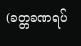(ခတ္တခဏရပ်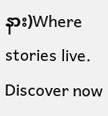နား)Where stories live. Discover now